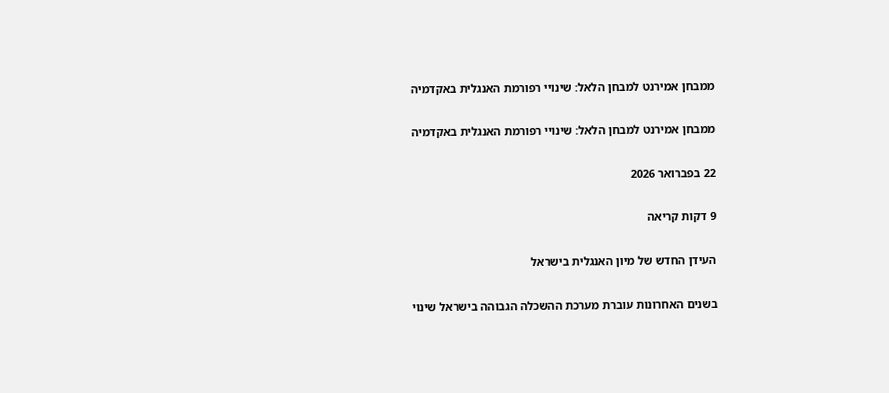ממבחן אמירנט למבחן הלאל: שינויי רפורמת האנגלית באקדמיה

ממבחן אמירנט למבחן הלאל: שינויי רפורמת האנגלית באקדמיה

22 בפברואר 2026

9 דקות קריאה

העידן החדש של מיון האנגלית בישראל

בשנים האחרונות עוברת מערכת ההשכלה הגבוהה בישראל שינוי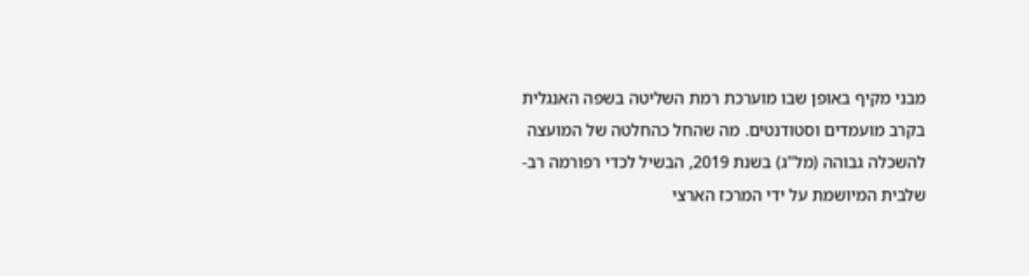מבני מקיף באופן שבו מוערכת רמת השליטה בשפה האנגלית בקרב מועמדים וסטודנטים. מה שהחל כהחלטה של המועצה להשכלה גבוהה (מל"ג) בשנת 2019, הבשיל לכדי רפורמה רב-שלבית המיושמת על ידי המרכז הארצי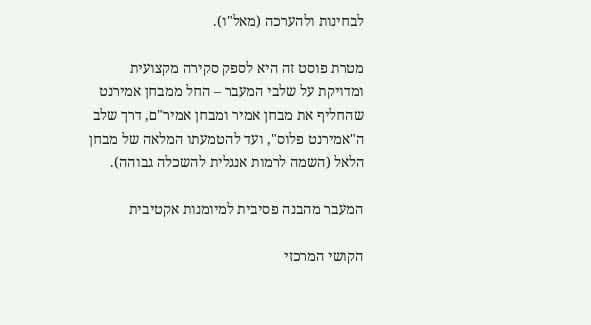לבחינות ולהערכה (מאל"ו).

מטרת פוסט זה היא לספק סקירה מקצועית ומדויקת על שלבי המעבר – החל ממבחן אמירנט שהחליף את מבחן אמיר ומבחן אמיר"ם, דרך שלב ה"אמירנט פלוס", ועד להטמעתו המלאה של מבחן הלאל (השמה לרמות אנגלית להשכלה גבוהה).

המעבר מהבנה פסיבית למיומנות אקטיבית

הקושי המרכזי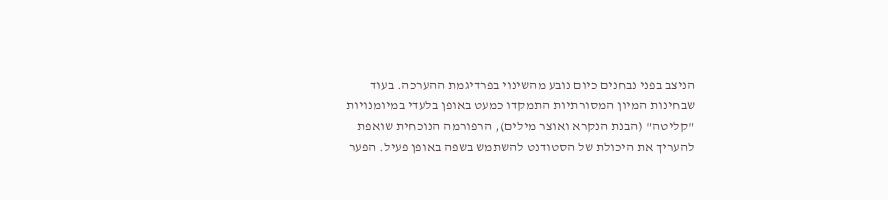הניצב בפני נבחנים כיום נובע מהשינוי בפרדיגמת ההערכה. בעוד שבחינות המיון המסורתיות התמקדו כמעט באופן בלעדי במיומנויות "קליטה" (הבנת הנקרא ואוצר מילים), הרפורמה הנוכחית שואפת להעריך את היכולת של הסטודנט להשתמש בשפה באופן פעיל. הפער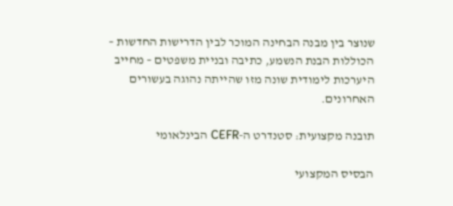שנוצר בין מבנה הבחינה המוכר לבין הדרישות החדשות – הכוללות הבנת הנשמע, כתיבה ובניית משפטים – מחייב היערכות לימודית שונה מזו שהייתה נהוגה בעשורים האחרונים.

תובנה מקצועית: סטנדרט ה-CEFR הבינלאומי

הבסיס המקצועי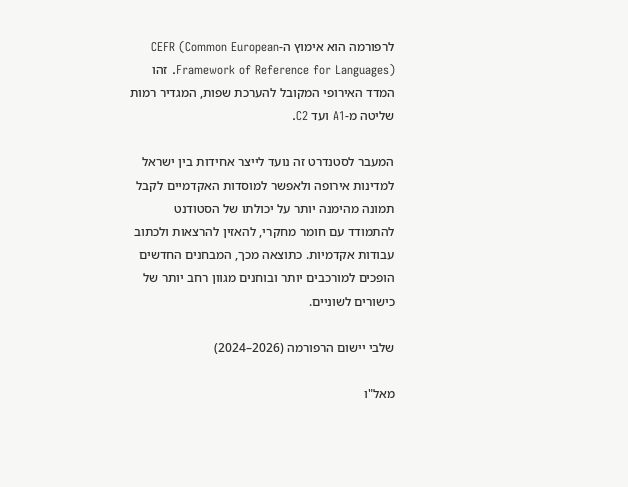לרפורמה הוא אימוץ ה-CEFR (Common European Framework of Reference for Languages). זהו המדד האירופי המקובל להערכת שפות, המגדיר רמות שליטה מ-A1 ועד C2.

המעבר לסטנדרט זה נועד לייצר אחידות בין ישראל למדינות אירופה ולאפשר למוסדות האקדמיים לקבל תמונה מהימנה יותר על יכולתו של הסטודנט להתמודד עם חומר מחקרי, להאזין להרצאות ולכתוב עבודות אקדמיות. כתוצאה מכך, המבחנים החדשים הופכים למורכבים יותר ובוחנים מגוון רחב יותר של כישורים לשוניים.

שלבי יישום הרפורמה (2026–2024)

מאל"ו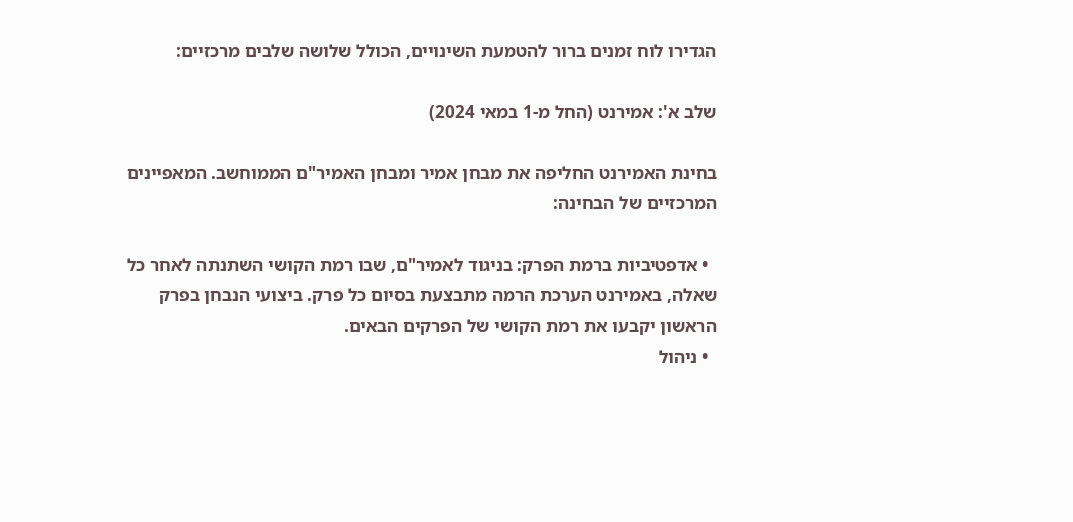הגדירו לוח זמנים ברור להטמעת השינויים, הכולל שלושה שלבים מרכזיים:

שלב א': אמירנט (החל מ-1 במאי 2024)

בחינת האמירנט החליפה את מבחן אמיר ומבחן האמיר"ם הממוחשב. המאפיינים המרכזיים של הבחינה:

  • אדפטיביות ברמת הפרק: בניגוד לאמיר"ם, שבו רמת הקושי השתנתה לאחר כל שאלה, באמירנט הערכת הרמה מתבצעת בסיום כל פרק. ביצועי הנבחן בפרק הראשון יקבעו את רמת הקושי של הפרקים הבאים.
  • ניהול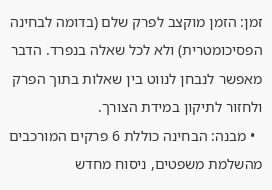זמן: הזמן מוקצב לפרק שלם (בדומה לבחינה הפסיכומטרית) ולא לכל שאלה בנפרד. הדבר מאפשר לנבחן לנווט בין שאלות בתוך הפרק ולחזור לתיקון במידת הצורך.
  • מבנה: הבחינה כוללת 6 פרקים המורכבים מהשלמת משפטים, ניסוח מחדש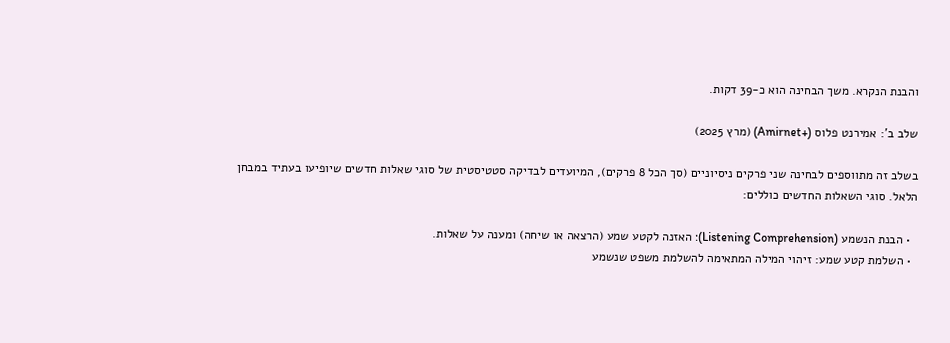והבנת הנקרא. משך הבחינה הוא כ-39 דקות.

שלב ב': אמירנט פלוס (+Amirnet) (מרץ 2025)

בשלב זה מתווספים לבחינה שני פרקים ניסיוניים (סך הכל 8 פרקים), המיועדים לבדיקה סטטיסטית של סוגי שאלות חדשים שיופיעו בעתיד במבחן הלאל. סוגי השאלות החדשים כוללים:

  • הבנת הנשמע (Listening Comprehension): האזנה לקטע שמע (הרצאה או שיחה) ומענה על שאלות.
  • השלמת קטע שמע: זיהוי המילה המתאימה להשלמת משפט שנשמע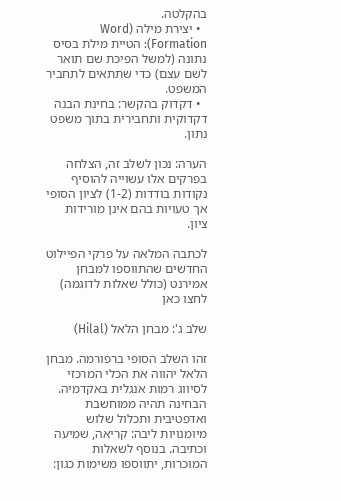בהקלטה.
  • יצירת מילה (Word Formation): הטיית מילת בסיס נתונה (למשל הפיכת שם תואר לשם עצם) כדי שתתאים לתחביר המשפט.
  • דקדוק בהקשר: בחינת הבנה דקדוקית ותחבירית בתוך משפט נתון.

הערה: נכון לשלב זה, הצלחה בפרקים אלו עשוייה להוסיף נקודות בודדות (1-2) לציון הסופי אך טעויות בהם אינן מורידות ציון.

לכתבה המלאה על פרקי הפיילוט החדשים שהתווספו למבחן אמירנט (כולל שאלות לדוגמה) לחצו כאן

שלב ג': מבחן הלאל (Hilal)

זהו השלב הסופי ברפורמה. מבחן הלאל יהווה את הכלי המרכזי לסיווג רמות אנגלית באקדמיה. הבחינה תהיה ממוחשבת ואדפטיבית ותכלול שלוש מיומנויות ליבה: קריאה, שמיעה וכתיבה. בנוסף לשאלות המוכרות, יתווספו משימות כגון: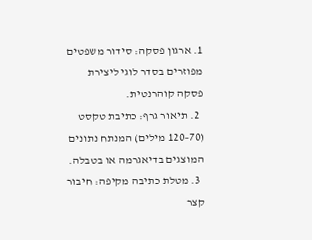1. ארגון פסקה: סידור משפטים מפוזרים בסדר לוגי ליצירת פסקה קוהרנטית.
  2. תיאור גרף: כתיבת טקסט (70–120 מילים) המנתח נתונים המוצגים בדיאגרמה או בטבלה.
  3. מטלת כתיבה מקיפה: חיבור קצר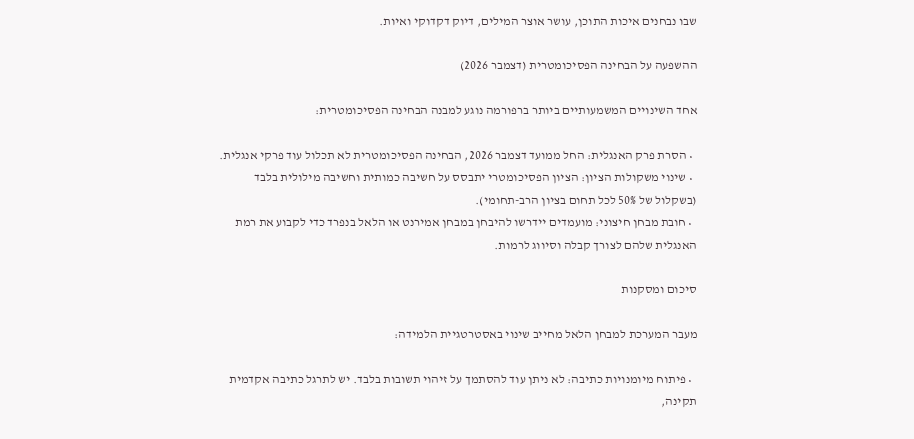שבו נבחנים איכות התוכן, עושר אוצר המילים, דיוק דקדוקי ואיות.

ההשפעה על הבחינה הפסיכומטרית (דצמבר 2026)

אחד השינויים המשמעותיים ביותר ברפורמה נוגע למבנה הבחינה הפסיכומטרית:

  • הסרת פרק האנגלית: החל ממועד דצמבר 2026, הבחינה הפסיכומטרית לא תכלול עוד פרקי אנגלית.
  • שינוי משקולות הציון: הציון הפסיכומטרי יתבסס על חשיבה כמותית וחשיבה מילולית בלבד (בשקלול של 50% לכל תחום בציון הרב-תחומי).
  • חובת מבחן חיצוני: מועמדים יידרשו להיבחן במבחן אמירנט או הלאל בנפרד כדי לקבוע את רמת האנגלית שלהם לצורך קבלה וסיווג לרמות.

סיכום ומסקנות

מעבר המערכת למבחן הלאל מחייב שינוי באסטרטגיית הלמידה:

  • פיתוח מיומנויות כתיבה: לא ניתן עוד להסתמך על זיהוי תשובות בלבד. יש לתרגל כתיבה אקדמית תקינה,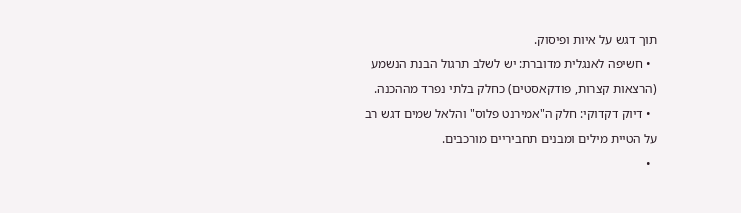תוך דגש על איות ופיסוק.
  • חשיפה לאנגלית מדוברת: יש לשלב תרגול הבנת הנשמע (הרצאות קצרות, פודקאסטים) כחלק בלתי נפרד מההכנה.
  • דיוק דקדוקי: חלק ה"אמירנט פלוס" והלאל שמים דגש רב על הטיית מילים ומבנים תחביריים מורכבים.
  •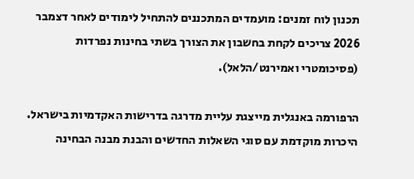תכנון לוח זמנים: מועמדים המתכננים להתחיל לימודים לאחר דצמבר 2026 צריכים לקחת בחשבון את הצורך בשתי בחינות נפרדות (פסיכומטרי ואמירנט/הלאל).

הרפורמה באנגלית מייצגת עליית מדרגה בדרישות האקדמיות בישראל. היכרות מוקדמת עם סוגי השאלות החדשים והבנת מבנה הבחינה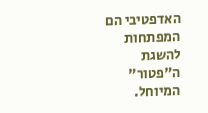האדפטיבי הם המפתחות להשגת ה"פטור" המיוחל.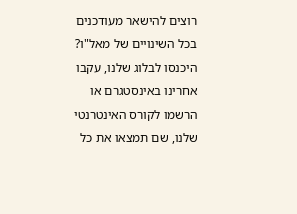רוצים להישאר מעודכנים בכל השינויים של מאל"ו? היכנסו לבלוג שלנו, עקבו אחרינו באינסטגרם או הרשמו לקורס האינטרנטי שלנו, שם תמצאו את כל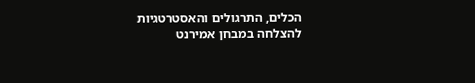הכלים, התרגולים והאסטרטגיות להצלחה במבחן אמירנט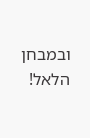ובמבחן הלאל!